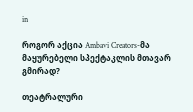in

როგორ აქცია Ambavi Creators-მა მაყურებელი სპექტაკლის მთავარ გმირად?

თეატრალური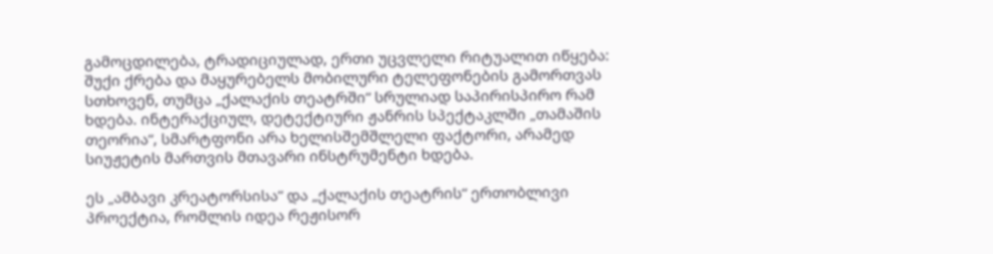გამოცდილება, ტრადიციულად, ერთი უცვლელი რიტუალით იწყება: შუქი ქრება და მაყურებელს მობილური ტელეფონების გამორთვას სთხოვენ, თუმცა „ქალაქის თეატრში“ სრულიად საპირისპირო რამ ხდება. ინტერაქციულ, დეტექტიური ჟანრის სპექტაკლში „თამაშის თეორია“, სმარტფონი არა ხელისშემშლელი ფაქტორი, არამედ სიუჟეტის მართვის მთავარი ინსტრუმენტი ხდება.

ეს „ამბავი კრეატორსისა“ და „ქალაქის თეატრის“ ერთობლივი პროექტია, რომლის იდეა რეჟისორ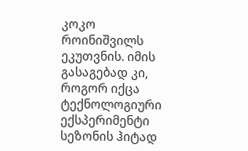კოკო როინიშვილს ეკუთვნის. იმის გასაგებად კი, როგორ იქცა ტექნოლოგიური ექსპერიმენტი სეზონის ჰიტად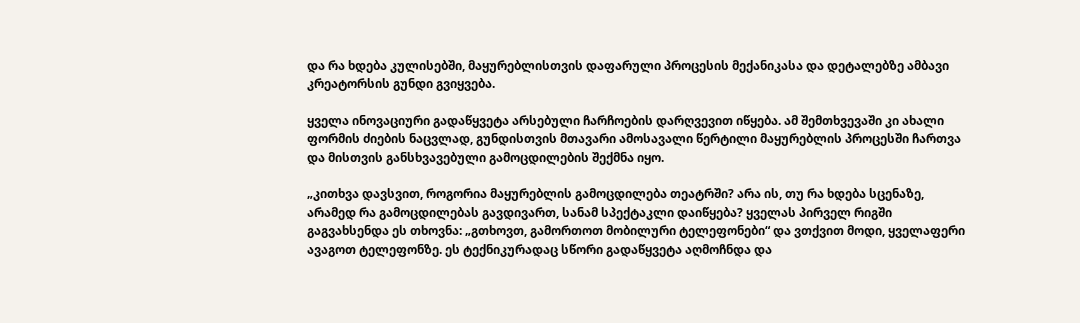და რა ხდება კულისებში, მაყურებლისთვის დაფარული პროცესის მექანიკასა და დეტალებზე ამბავი კრეატორსის გუნდი გვიყვება.

ყველა ინოვაციური გადაწყვეტა არსებული ჩარჩოების დარღვევით იწყება. ამ შემთხვევაში კი ახალი ფორმის ძიების ნაცვლად, გუნდისთვის მთავარი ამოსავალი წერტილი მაყურებლის პროცესში ჩართვა და მისთვის განსხვავებული გამოცდილების შექმნა იყო.

„კითხვა დავსვით, როგორია მაყურებლის გამოცდილება თეატრში? არა ის, თუ რა ხდება სცენაზე, არამედ რა გამოცდილებას გავდივართ, სანამ სპექტაკლი დაიწყება? ყველას პირველ რიგში გაგვახსენდა ეს თხოვნა: „გთხოვთ, გამორთოთ მობილური ტელეფონები“ და ვთქვით მოდი, ყველაფერი ავაგოთ ტელეფონზე. ეს ტექნიკურადაც სწორი გადაწყვეტა აღმოჩნდა და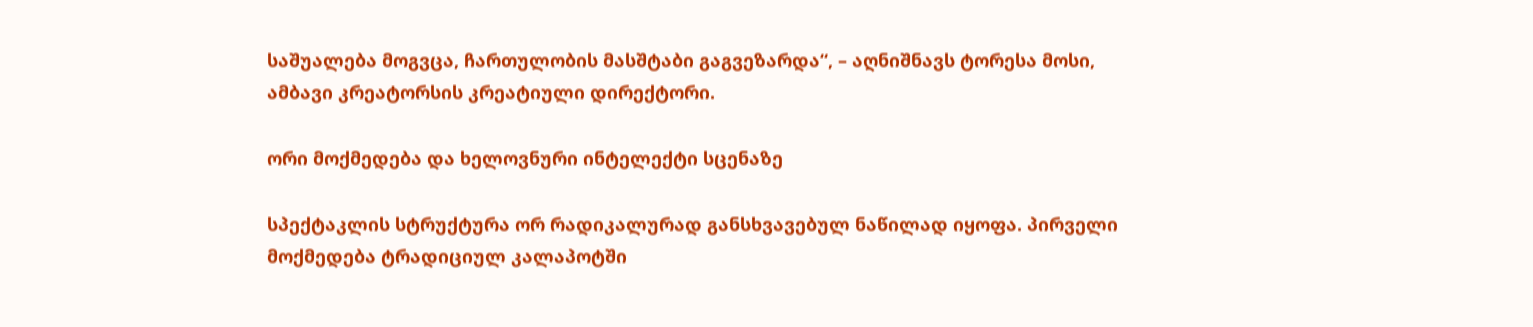საშუალება მოგვცა, ჩართულობის მასშტაბი გაგვეზარდა“, – აღნიშნავს ტორესა მოსი, ამბავი კრეატორსის კრეატიული დირექტორი.

ორი მოქმედება და ხელოვნური ინტელექტი სცენაზე

სპექტაკლის სტრუქტურა ორ რადიკალურად განსხვავებულ ნაწილად იყოფა. პირველი მოქმედება ტრადიციულ კალაპოტში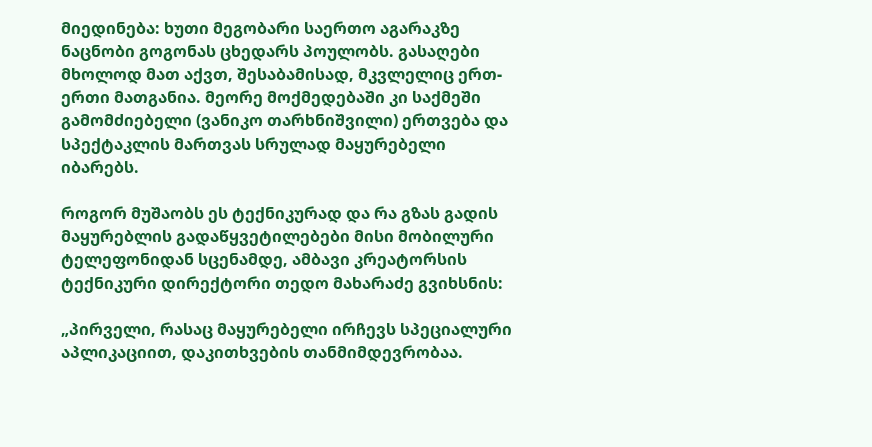მიედინება: ხუთი მეგობარი საერთო აგარაკზე ნაცნობი გოგონას ცხედარს პოულობს. გასაღები მხოლოდ მათ აქვთ, შესაბამისად, მკვლელიც ერთ-ერთი მათგანია. მეორე მოქმედებაში კი საქმეში გამომძიებელი (ვანიკო თარხნიშვილი) ერთვება და სპექტაკლის მართვას სრულად მაყურებელი იბარებს.

როგორ მუშაობს ეს ტექნიკურად და რა გზას გადის მაყურებლის გადაწყვეტილებები მისი მობილური ტელეფონიდან სცენამდე, ამბავი კრეატორსის ტექნიკური დირექტორი თედო მახარაძე გვიხსნის:

„პირველი, რასაც მაყურებელი ირჩევს სპეციალური აპლიკაციით, დაკითხვების თანმიმდევრობაა.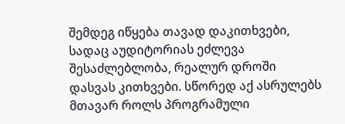შემდეგ იწყება თავად დაკითხვები, სადაც აუდიტორიას ეძლევა შესაძლებლობა, რეალურ დროში დასვას კითხვები. სწორედ აქ ასრულებს მთავარ როლს პროგრამული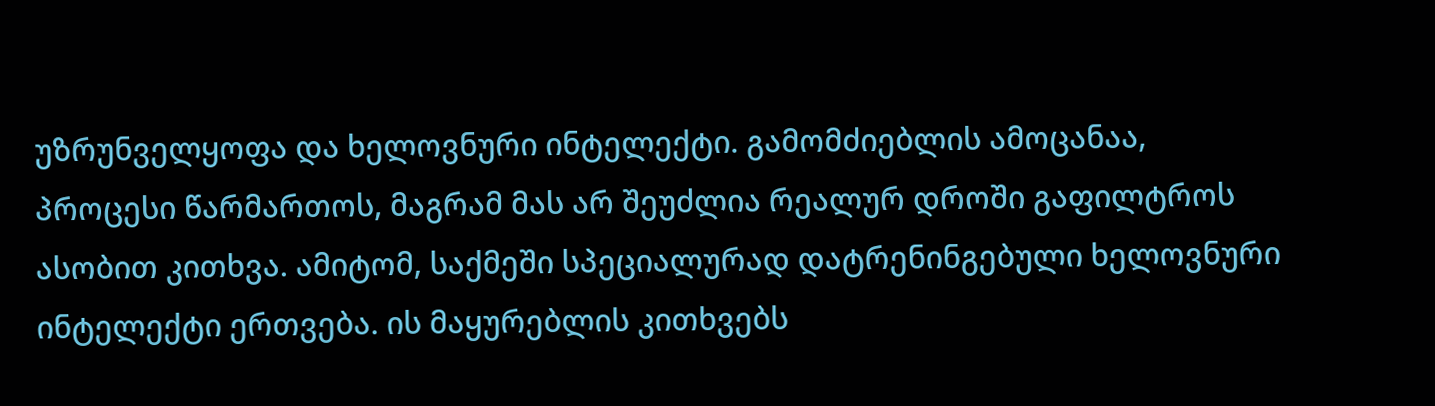უზრუნველყოფა და ხელოვნური ინტელექტი. გამომძიებლის ამოცანაა, პროცესი წარმართოს, მაგრამ მას არ შეუძლია რეალურ დროში გაფილტროს ასობით კითხვა. ამიტომ, საქმეში სპეციალურად დატრენინგებული ხელოვნური ინტელექტი ერთვება. ის მაყურებლის კითხვებს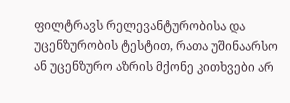ფილტრავს რელევანტურობისა და უცენზურობის ტესტით, რათა უშინაარსო ან უცენზურო აზრის მქონე კითხვები არ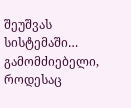შეუშვას სისტემაში… გამომძიებელი, როდესაც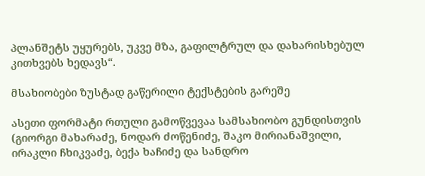პლანშეტს უყურებს, უკვე მზა, გაფილტრულ და დახარისხებულ კითხვებს ხედავს“.

მსახიობები ზუსტად გაწერილი ტექსტების გარეშე

ასეთი ფორმატი რთული გამოწვევაა სამსახიობო გუნდისთვის (გიორგი მახარაძე, ნოდარ ძოწენიძე, შაკო მირიანაშვილი, ირაკლი ჩხიკვაძე, ბექა ხაჩიძე და სანდრო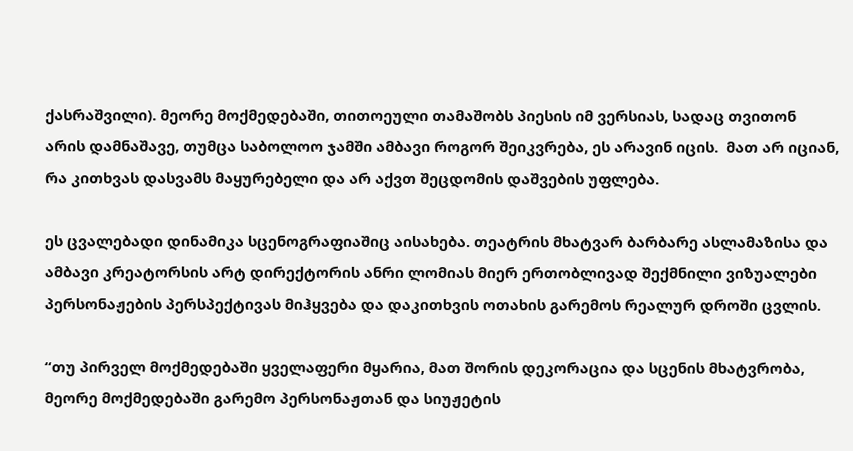ქასრაშვილი). მეორე მოქმედებაში, თითოეული თამაშობს პიესის იმ ვერსიას, სადაც თვითონ არის დამნაშავე, თუმცა საბოლოო ჯამში ამბავი როგორ შეიკვრება, ეს არავინ იცის.  მათ არ იციან, რა კითხვას დასვამს მაყურებელი და არ აქვთ შეცდომის დაშვების უფლება.

ეს ცვალებადი დინამიკა სცენოგრაფიაშიც აისახება. თეატრის მხატვარ ბარბარე ასლამაზისა და ამბავი კრეატორსის არტ დირექტორის ანრი ლომიას მიერ ერთობლივად შექმნილი ვიზუალები პერსონაჟების პერსპექტივას მიჰყვება და დაკითხვის ოთახის გარემოს რეალურ დროში ცვლის.

“თუ პირველ მოქმედებაში ყველაფერი მყარია, მათ შორის დეკორაცია და სცენის მხატვრობა, მეორე მოქმედებაში გარემო პერსონაჟთან და სიუჟეტის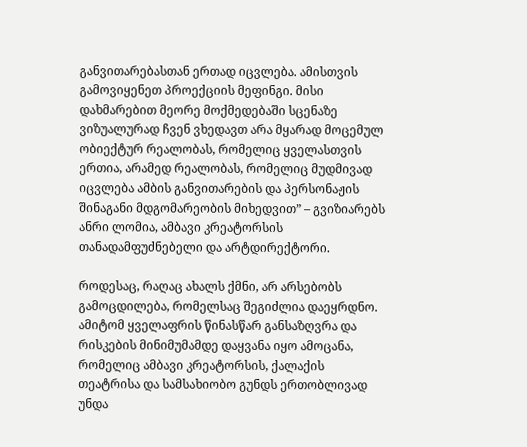განვითარებასთან ერთად იცვლება. ამისთვის გამოვიყენეთ პროექციის მეფინგი. მისი დახმარებით მეორე მოქმედებაში სცენაზე ვიზუალურად ჩვენ ვხედავთ არა მყარად მოცემულ ობიექტურ რეალობას, რომელიც ყველასთვის ერთია, არამედ რეალობას, რომელიც მუდმივად იცვლება ამბის განვითარების და პერსონაჟის შინაგანი მდგომარეობის მიხედვით” – გვიზიარებს ანრი ლომია, ამბავი კრეატორსის თანადამფუძნებელი და არტდირექტორი.

როდესაც, რაღაც ახალს ქმნი, არ არსებობს გამოცდილება, რომელსაც შეგიძლია დაეყრდნო. ამიტომ ყველაფრის წინასწარ განსაზღვრა და რისკების მინიმუმამდე დაყვანა იყო ამოცანა, რომელიც ამბავი კრეატორსის, ქალაქის თეატრისა და სამსახიობო გუნდს ერთობლივად უნდა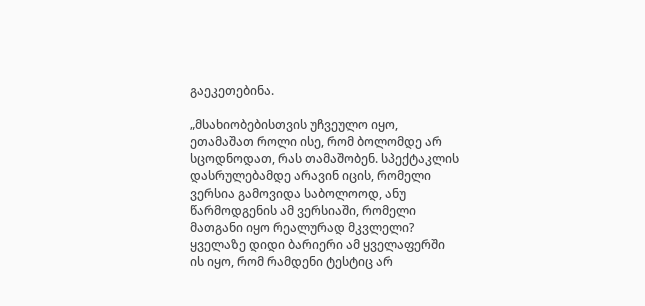გაეკეთებინა.

„მსახიობებისთვის უჩვეულო იყო, ეთამაშათ როლი ისე, რომ ბოლომდე არ სცოდნოდათ, რას თამაშობენ. სპექტაკლის დასრულებამდე არავინ იცის, რომელი ვერსია გამოვიდა საბოლოოდ, ანუ წარმოდგენის ამ ვერსიაში, რომელი მათგანი იყო რეალურად მკვლელი? ყველაზე დიდი ბარიერი ამ ყველაფერში ის იყო, რომ რამდენი ტესტიც არ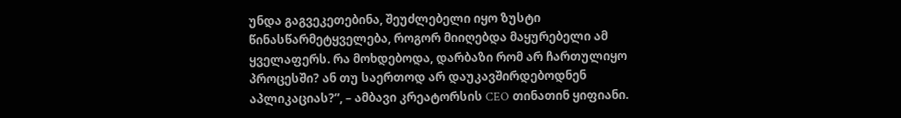უნდა გაგვეკეთებინა, შეუძლებელი იყო ზუსტი წინასწარმეტყველება, როგორ მიიღებდა მაყურებელი ამ ყველაფერს. რა მოხდებოდა, დარბაზი რომ არ ჩართულიყო პროცესში? ან თუ საერთოდ არ დაუკავშირდებოდნენ აპლიკაციას?”, – ამბავი კრეატორსის CEO თინათინ ყიფიანი.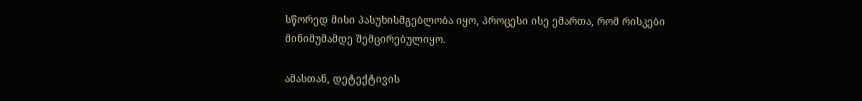სწორედ მისი პასუხისმგებლობა იყო, პროცესი ისე ემართა, რომ რისკები მინიმუმამდე შემცირებულიყო.

ამასთან, დეტექტივის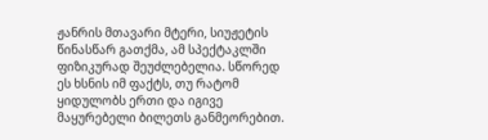ჟანრის მთავარი მტერი, სიუჟეტის წინასწარ გათქმა, ამ სპექტაკლში ფიზიკურად შეუძლებელია. სწორედ ეს ხსნის იმ ფაქტს, თუ რატომ ყიდულობს ერთი და იგივე მაყურებელი ბილეთს განმეორებით.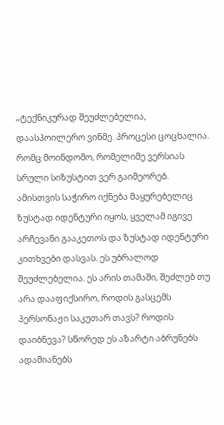„ტექნიკურად შეუძლებელია, დაასპოილერო ვინმე. პროცესი ცოცხალია. რომც მოინდომო, რომელიმე ვერსიას სრული სიზუსტით ვერ გაიმეორებ. ამისთვის საჭირო იქნება მაყურებელიც ზუსტად იდენტური იყოს, ყველამ იგივე არჩევანი გააკეთოს და ზუსტად იდენტური კითხვები დასვას. ეს უბრალოდ შეუძლებელია. ეს არის თამაში, შეძლებ თუ არა დააფიქსირო, როდის გასცემს პერსონაჟი საკუთარ თავს? როდის დაიბნევა? სწორედ ეს აზარტი აბრუნებს ადამიანებს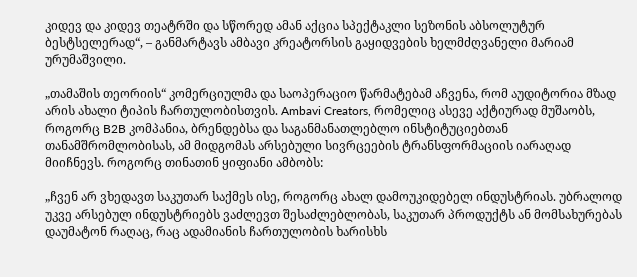კიდევ და კიდევ თეატრში და სწორედ ამან აქცია სპექტაკლი სეზონის აბსოლუტურ ბესტსელერად“, – განმარტავს ამბავი კრეატორსის გაყიდვების ხელმძღვანელი მარიამ ურუმაშვილი.

„თამაშის თეორიის“ კომერციულმა და საოპერაციო წარმატებამ აჩვენა, რომ აუდიტორია მზად არის ახალი ტიპის ჩართულობისთვის. Ambavi Creators, რომელიც ასევე აქტიურად მუშაობს, როგორც B2B კომპანია, ბრენდებსა და საგანმანათლებლო ინსტიტუციებთან თანამშრომლობისას, ამ მიდგომას არსებული სივრცეების ტრანსფორმაციის იარაღად მიიჩნევს. როგორც თინათინ ყიფიანი ამბობს:

„ჩვენ არ ვხედავთ საკუთარ საქმეს ისე, როგორც ახალ დამოუკიდებელ ინდუსტრიას. უბრალოდ უკვე არსებულ ინდუსტრიებს ვაძლევთ შესაძლებლობას, საკუთარ პროდუქტს ან მომსახურებას დაუმატონ რაღაც, რაც ადამიანის ჩართულობის ხარისხს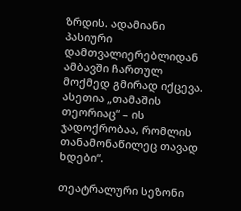ზრდის. ადამიანი პასიური დამთვალიერებლიდან ამბავში ჩართულ მოქმედ გმირად იქცევა. ასეთია „თამაშის თეორიაც“ – ის ჯადოქრობაა, რომლის თანამონაწილეც თავად ხდები“.

თეატრალური სეზონი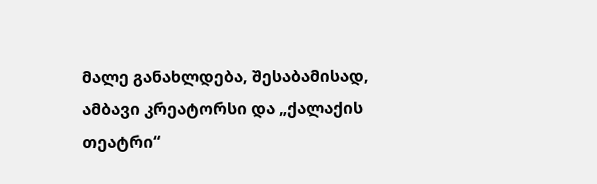მალე განახლდება, შესაბამისად, ამბავი კრეატორსი და „ქალაქის თეატრი“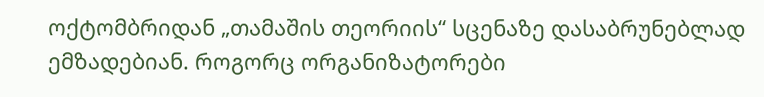ოქტომბრიდან „თამაშის თეორიის“ სცენაზე დასაბრუნებლად ემზადებიან. როგორც ორგანიზატორები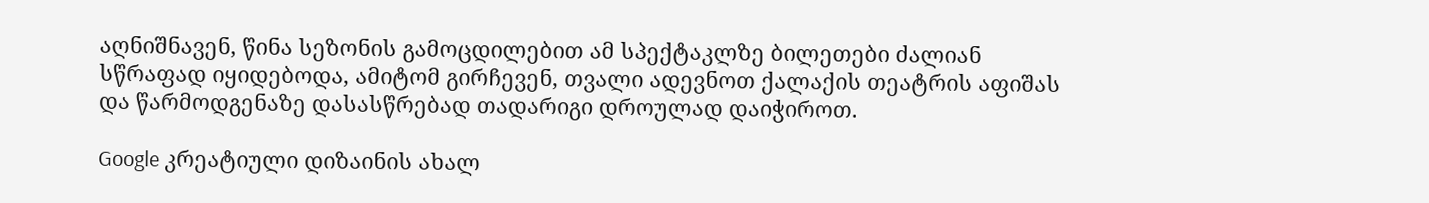აღნიშნავენ, წინა სეზონის გამოცდილებით ამ სპექტაკლზე ბილეთები ძალიან სწრაფად იყიდებოდა, ამიტომ გირჩევენ, თვალი ადევნოთ ქალაქის თეატრის აფიშას და წარმოდგენაზე დასასწრებად თადარიგი დროულად დაიჭიროთ.

Google კრეატიული დიზაინის ახალ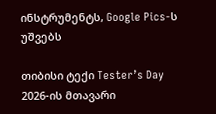ინსტრუმენტს, Google Pics-ს უშვებს

თიბისი ტექი Tester’s Day 2026-ის მთავარი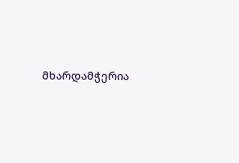მხარდამჭერია